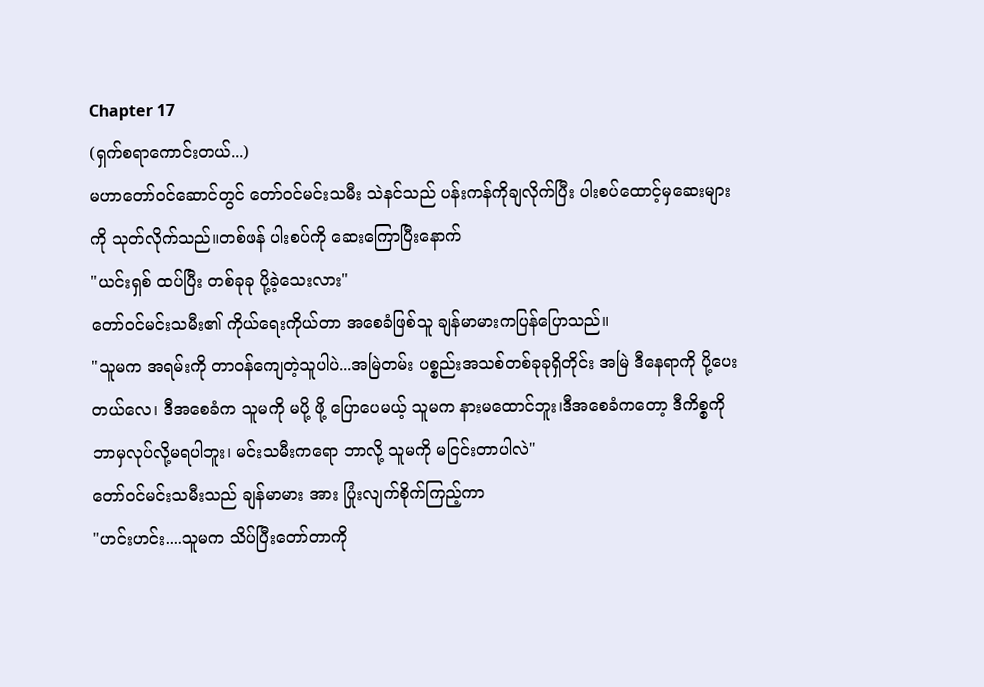Chapter 17
(ရှက်စရာကောင်းတယ်...)
မဟာတော်ဝင်ဆောင်တွင် တော်ဝင်မင်းသမီး သဲနင်သည် ပန်းကန်ကိုချလိုက်ပြီး ပါးစပ်ထောင့်မှဆေးများကို သုတ်လိုက်သည်။တစ်ဖန် ပါးစပ်ကို ဆေးကြောပြီးနောက်
"ယင်းရှစ် ထပ်ပြီး တစ်ခုခု ပို့ခဲ့သေးလား"
တော်ဝင်မင်းသမီး၏ ကိုယ်ရေးကိုယ်တာ အစေခံဖြစ်သူ ချန်မာမားကပြန်ပြောသည်။
"သူမက အရမ်းကို တာဝန်ကျေတဲ့သူပါပဲ...အမြဲတမ်း ပစ္စည်းအသစ်တစ်ခုခုရှိတိုင်း အမြဲ ဒီနေရာကို ပို့ပေးတယ်လေ၊ ဒီအစေခံက သူမကို မပို့ ဖို့ ပြောပေမယ့် သူမက နားမထောင်ဘူး၊ဒီအစေခံကတော့ ဒီကိစ္စကို ဘာမှလုပ်လို့မရပါဘူး၊ မင်းသမီးကရော ဘာလို့ သူမကို မငြင်းတာပါလဲ"
တော်ဝင်မင်းသမီးသည် ချန်မာမား အား ပြုံးလျက်စိုက်ကြည့်ကာ
"ဟင်းဟင်း....သူမက သိပ်ပြီးတော်တာကို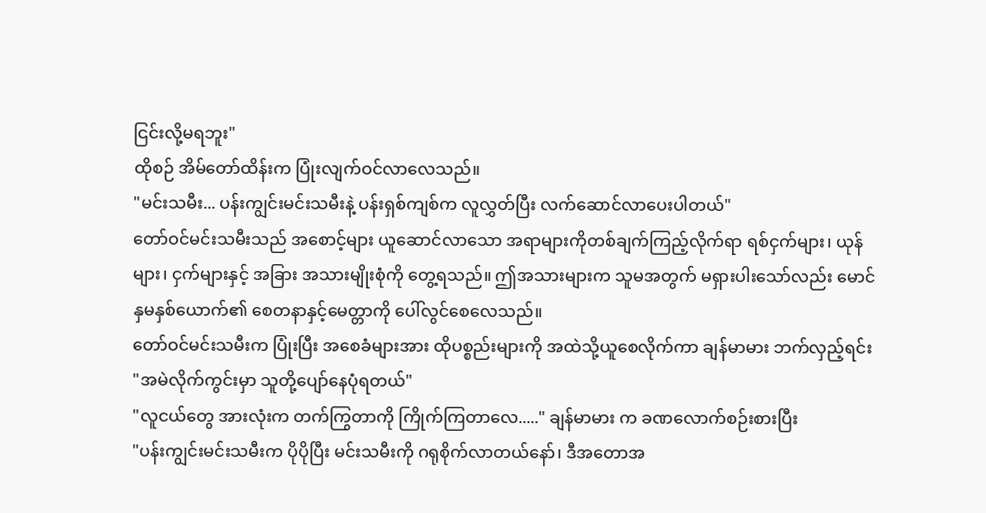ငြင်းလို့မရဘူး"
ထိုစဉ် အိမ်တော်ထိန်းက ပြုံးလျက်ဝင်လာလေသည်။
"မင်းသမီး... ပန်းကျွင်းမင်းသမီးနဲ့ ပန်းရှစ်ကျစ်က လူလွှတ်ပြီး လက်ဆောင်လာပေးပါတယ်"
တော်ဝင်မင်းသမီးသည် အစောင့်များ ယူဆောင်လာသော အရာများကိုတစ်ချက်ကြည့်လိုက်ရာ ရစ်ငှက်များ၊ ယုန်များ၊ ငှက်များနှင့် အခြား အသားမျိုးစုံကို တွေ့ရသည်။ ဤအသားများက သူမအတွက် မရှားပါးသော်လည်း မောင်နှမနှစ်ယောက်၏ စေတနာနှင့်မေတ္တာကို ပေါ်လွင်စေလေသည်။
တော်ဝင်မင်းသမီးက ပြုံးပြီး အစေခံများအား ထိုပစ္စည်းများကို အထဲသို့ယူစေလိုက်ကာ ချန်မာမား ဘက်လှည့်ရင်း
"အမဲလိုက်ကွင်းမှာ သူတို့ပျော်နေပုံရတယ်"
"လူငယ်တွေ အားလုံးက တက်ကြွတာကို ကြိုက်ကြတာလေ....." ချန်မာမား က ခဏလောက်စဉ်းစားပြီး
"ပန်းကျွင်းမင်းသမီးက ပိုပိုပြီး မင်းသမီးကို ဂရုစိုက်လာတယ်နော်၊ ဒီအတောအ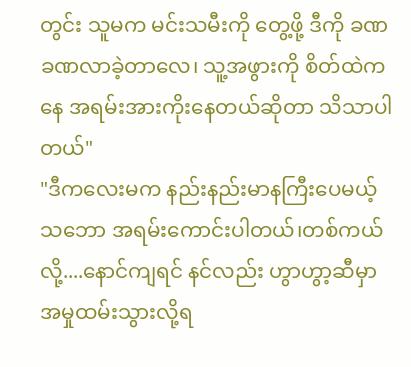တွင်း သူမက မင်းသမီးကို တွေ့ဖို့ ဒီကို ခဏခဏလာခဲ့တာလေ၊ သူ့အဖွားကို စိတ်ထဲကနေ အရမ်းအားကိုးနေတယ်ဆိုတာ သိသာပါတယ်"
"ဒီကလေးမက နည်းနည်းမာနကြီးပေမယ့် သဘော အရမ်းကောင်းပါတယ်၊တစ်ကယ်လို့....နောင်ကျရင် နင်လည်း ဟွာဟွာ့ဆီမှာ အမှုထမ်းသွားလို့ရ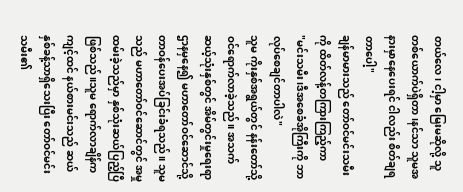တယ်လေ၊ ငါ့မှာ မြေးမဆိုလို့ သူ တစ်ယောက်ပဲရှိတာ၊နင်သာ သူမအနားမှာနေပေးရင် ငါလည်း စိတ်ချရတာပေါ့"
ချန်မာမားသည် တော်ဝင်မင်းသမီးကို ထိတ်လန့်တကြားကြည့်ကာ
"မင်းသမီး၊ဒီအစေခံအိုကြီးကို ဘာလုပ်စေချင်တာပါလဲ"
သူမ ကိုးနှစ်အရွယ်တွင် နန်းတော်သို့ ဝင်ရောက်လာခဲ့သည်။ အသက် ဆယ့်သုံးနှစ်တွင် အိမ်တွင်းမှုရေးရာဌာနမှနေ၍ မဟာတော်ဝင်ဆောင်သို့ တာဝန်ပေးအပ်ခြင်းခံရသည်။ သူမသည် မဟာတော်ဝင်ဆောင်တွင် အမှုထမ်းခဲ့သည်မှာ နှစ်သုံးဆယ်ပြည့်ပြီဖြစ်သည်။သူမ ရောက်လာချိန်က ကျင့်ထင် နယ်စားမင်းသည် ဆယ်နှစ်ခန့်သာရှိသေးပြီး တော်ဝင်မင်းသမီး၏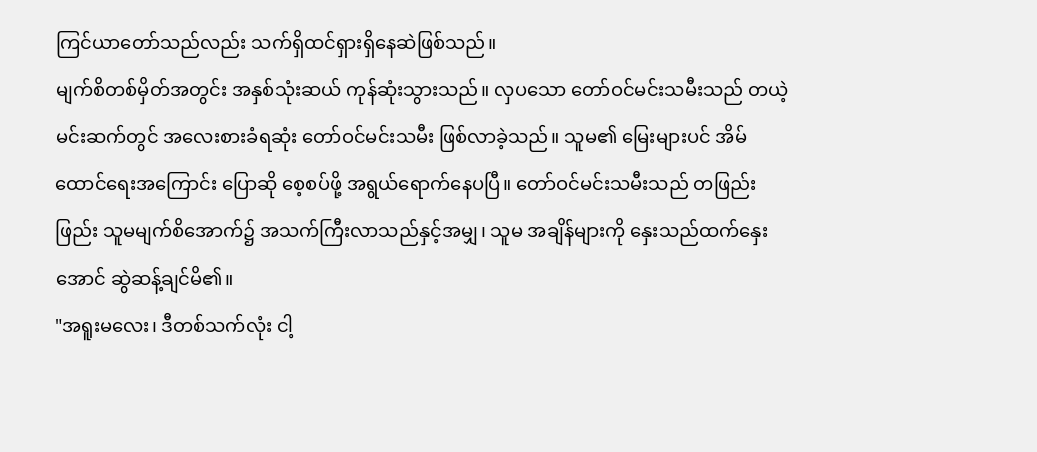ကြင်ယာတော်သည်လည်း သက်ရှိထင်ရှားရှိနေဆဲဖြစ်သည်။
မျက်စိတစ်မှိတ်အတွင်း အနှစ်သုံးဆယ် ကုန်ဆုံးသွားသည်။ လှပသော တော်ဝင်မင်းသမီးသည် တယဲ့မင်းဆက်တွင် အလေးစားခံရဆုံး တော်ဝင်မင်းသမီး ဖြစ်လာခဲ့သည်။ သူမ၏ မြေးများပင် အိမ်ထောင်ရေးအကြောင်း ပြောဆို စေ့စပ်ဖို့ အရွယ်ရောက်နေပပြီ။ တော်ဝင်မင်းသမီးသည် တဖြည်းဖြည်း သူမမျက်စိအောက်၌ အသက်ကြီးလာသည်နှင့်အမျှ၊ သူမ အချိန်များကို နှေးသည်ထက်နှေးအောင် ဆွဲဆန့်ချင်မိ၏။
"အရူးမလေး၊ ဒီတစ်သက်လုံး ငါ့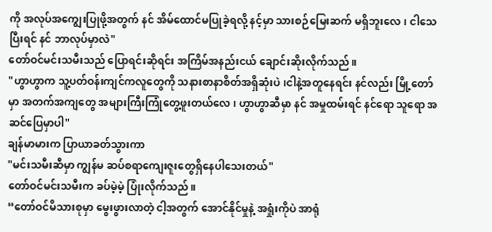ကို အလုပ်အကျွေးပြုဖို့အတွက် နင် အိမ်ထောင်မပြုခဲ့ရလို့ နင့်မှာ သားစဉ်မြေးဆက် မရှိဘူးလေ၊ ငါသေပြီးရင် နင် ဘာလုပ်မှာလဲ"
တော်ဝင်မင်းသမီးသည် ပြောရင်းဆိုရင်း အကြိမ်အနည်းငယ် ချောင်းဆိုးလိုက်သည်။
"ဟွာဟွာက သူ့ပတ်ဝန်းကျင်ကလူတွေကို သနားစာနာစိတ်အရှိဆုံးပဲ၊ငါနဲ့အတူနေရင်း နင်လည်း မြို့တော်မှာ အတက်အကျတွေ အများကြီးကြုံတွေ့ဖူးတယ်လေ၊ ဟွာဟွာဆီမှာ နင် အမှုထမ်းရင် နင်ရော သူရော အဆင်ပြေမှာပါ"
ချန်မာမားက ပြာယာခတ်သွားကာ
"မင်းသမီးဆီမှာ ကျွန်မ ဆပ်စရာကျေးဇူးတွေရှိနေပါသေးတယ်"
တော်ဝင်မင်းသမီးက ခပ်မဲ့မဲ့ ပြုံးလိုက်သည်။
“တော်ဝင်မိသားစုမှာ မွေးဖွားလာတဲ့ ငါ့အတွက် အောင်နိုင်မှုနဲ့ အရှုံးကိုပဲ အာရုံ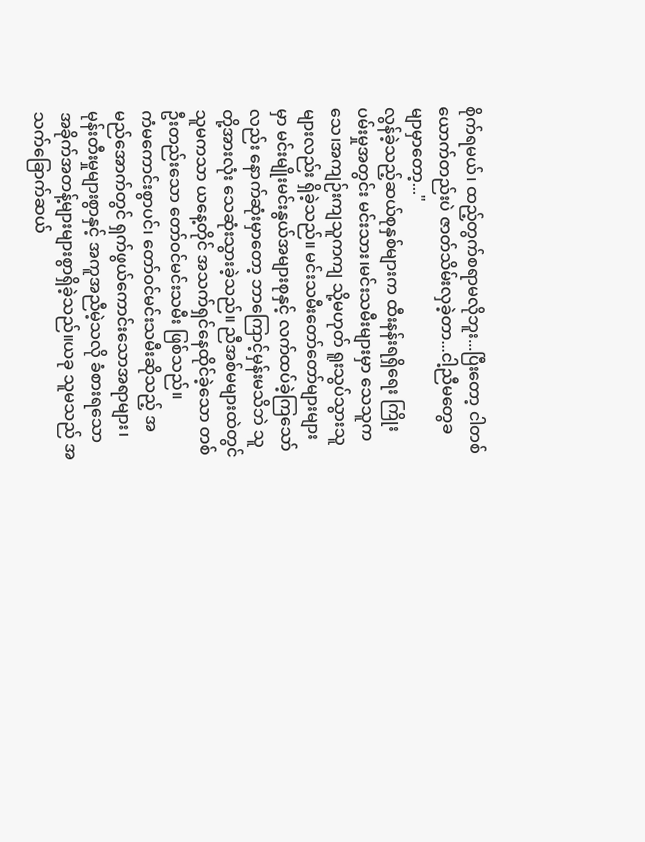စိုက်ရမယ်၊ ထည့်တွက်စရာမလိုဘူး...ပြီးတော့ ငါတစ်ယောက်တည်းပဲ ဇာတ်သိမ်းလှခဲ့တာ...ငါ့ညီမတွေခမျာမှာတော့..."
လွန်ခဲ့သည့်ဆယ်စုနှစ်များက ထီးနန်းရရှိရေး ကြိုးပမ်းမှုအတွင်း မင်းသား၊မင်းသမီးများမှာ သေသူကသေ၊အကျဉ်းကျသူကကျ သို့မဟုတ် ရူးသွပ်သွားသူများလည်း ရှိခဲ့သည်။ မင်းသမီးတော်တော်များများမှာ မင်းမျိုးမင်းနွယ်အများစုနှင့် လက်ထပ်ခဲ့ကြသော်လည်း နောက်ဆုံးမှာတော့ ဘာကြောင့်မှန်းမသိဘဲ သူတို့အားလုံး သေဆုံးသွားခဲ့သည်။ ညီအစ်မများထဲတွင် သူမကသာ ယနေ့တိုင် အသက်ရှင်နေထိုင်ခဲ့သော တစ်ဦးတည်းသော တော်ဝင်မင်းသမီး ဖြစ်သည်။
ကံမကောင်းစွာပင်၊ တော်ဝင်မင်းသမီးဆိုသည့် အမည်အောက်တွင် ရှက်ဖွယ်ကောင်းသောအရာများ၊ မုန်းတီးမှုများစွာနှင့် အကူအညီမဲ့သလို ခံစားရသော အခိုက်အတန့်များများစွာရှိခဲ့သည်။ယခု သူမသည် အသက်ခြောက်ဆယ်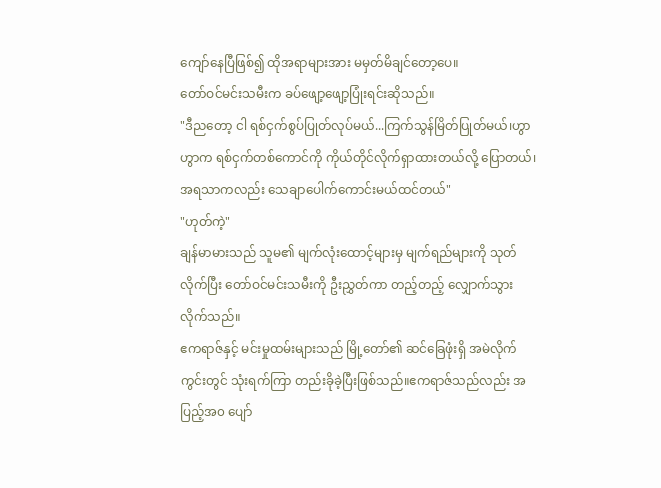ကျော်နေပြီဖြစ်၍ ထိုအရာများအား မမှတ်မိချင်တော့ပေ။
တော်ဝင်မင်းသမီးက ခပ်ဖျော့ဖျော့ပြုံးရင်းဆိုသည်။
"ဒီညတော့ ငါ ရစ်ငှက်စွပ်ပြုတ်လုပ်မယ်...ကြက်သွန်မြိတ်ပြုတ်မယ်၊ဟွာဟွာက ရစ်ငှက်တစ်ကောင်ကို ကိုယ်တိုင်လိုက်ရှာထားတယ်လို့ ပြောတယ်၊အရသာကလည်း သေချာပေါက်ကောင်းမယ်ထင်တယ်"
"ဟုတ်ကဲ့"
ချန်မာမားသည် သူမ၏ မျက်လုံးထောင့်များမှ မျက်ရည်များကို သုတ်လိုက်ပြီး တော်ဝင်မင်းသမီးကို ဦးညွှတ်ကာ တည့်တည့် လျှောက်သွားလိုက်သည်။
ဧကရာဇ်နှင့် မင်းမှုထမ်းများသည် မြို့တော်၏ ဆင်ခြေဖုံးရှိ အမဲလိုက်ကွင်းတွင် သုံးရက်ကြာ တည်းခိုခဲ့ပြီးဖြစ်သည်။ဧကရာဇ်သည်လည်း အပြည့်အ၀ ပျော်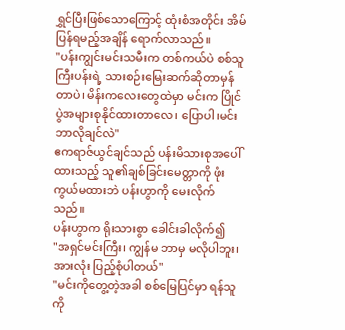ရွှင်ပြီးဖြစ်သောကြောင့် ထုံးစံအတိုင်း အိမ်ပြန်ရမည့်အချိန် ရောက်လာသည်။
"ပန်းကျွင်းမင်းသမီးက တစ်ကယ်ပဲ စစ်သူကြီးပန်းရဲ့ သားစဉ်းမြေးဆက်ဆိုတာမှန်တာပဲ၊ မိန်းကလေးတွေထဲမှာ မင်းက ပြိုင်ပွဲအများစုနိုင်ထားတာလေ၊ ပြောပါ၊မင်း ဘာလိုချင်လဲ"
ဧကရာဇ်ယွင်ချင်သည် ပန်းမိသားစုအပေါ်ထားသည့် သူ၏ချစ်ခြင်းမေတ္တာကို ဖုံးကွယ်မထားဘဲ ပန်းဟွာကို မေးလိုက်သည်။
ပန်းဟွာက ရိုးသားစွာ ခေါင်းခါလိုက်၍
"အရှင်မင်းကြီး၊ ကျွန်မ ဘာမှ မလိုပါဘူး၊အားလုံး ပြည့်စုံပါတယ်"
"မင်းကိုတွေ့တဲ့အခါ စစ်မြေပြင်မှာ ရန်သူကို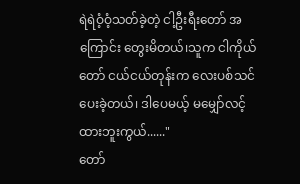ရဲရဲဝံ့ဝံ့သတ်ခဲ့တဲ့ ငါ့ဦးရီးတော် အကြောင်း တွေးမိတယ်၊သူက ငါကိုယ်တော် ငယ်ငယ်တုန်းက လေးပစ်သင်ပေးခဲ့တယ်၊ ဒါပေမယ့် မမျှော်လင့်ထားဘူးကွယ်......"
တော်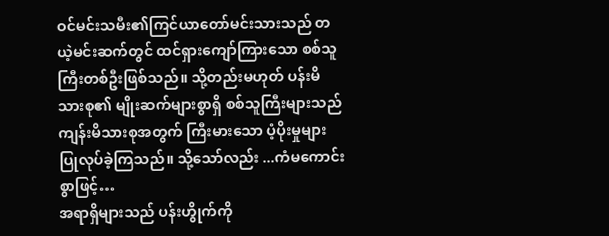ဝင်မင်းသမီး၏ကြင်ယာတော်မင်းသားသည် တယဲ့မင်းဆက်တွင် ထင်ရှားကျော်ကြားသော စစ်သူကြီးတစ်ဦးဖြစ်သည်။ သို့တည်းမဟုတ် ပန်းမိသားစု၏ မျိုးဆက်များစွာရှိ စစ်သူကြီးများသည် ကျန်းမိသားစုအတွက် ကြီးမားသော ပံ့ပိုးမှုများ ပြုလုပ်ခဲ့ကြသည်။ သို့သော်လည်း ...ကံမကောင်းစွာဖြင့်…
အရာရှိများသည် ပန်းဟွိုက်ကို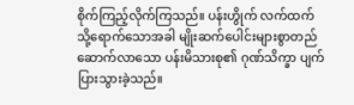စိုက်ကြည့်လိုက်ကြသည်။ ပန်းဟွိုက် လက်ထက်သို့ရောက်သောအခါ မျိုးဆက်ပေါင်းများစွာတည်ဆောက်လာသော ပန်းမိသားစု၏ ဂုဏ်သိက္ခာ ပျက်ပြားသွားခဲ့သည်။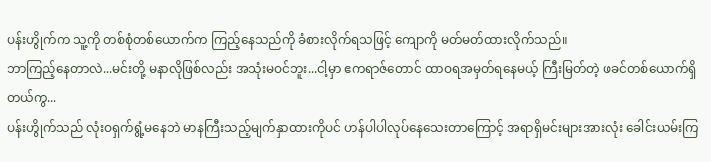ပန်းဟွိုက်က သူ့ကို တစ်စုံတစ်ယောက်က ကြည့်နေသည်ကို ခံစားလိုက်ရသဖြင့် ကျောကို မတ်မတ်ထားလိုက်သည်။
ဘာကြည့်နေတာလဲ...မင်းတို့ မနာလိုဖြစ်လည်း အသုံးမဝင်ဘူး...ငါ့မှာ ဧကရာဇ်တောင် ထာဝရအမှတ်ရနေမယ့် ကြီးမြတ်တဲ့ ဖခင်တစ်ယောက်ရှိတယ်ကွ...
ပန်းဟွိုက်သည် လုံးဝရှက်ရွံ့မနေဘဲ မာနကြီးသည့်မျက်နှာထားကိုပင် ဟန်ပါပါလုပ်နေသေးတာကြောင့် အရာရှိမင်းများအားလုံး ခေါင်းယမ်းကြ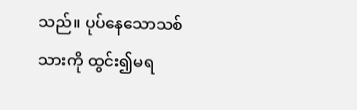သည်။ ပုပ်နေသောသစ်သားကို ထွင်း၍မရ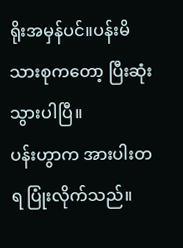ရိုးအမှန်ပင်။ပန်းမိသားစုကတော့ ပြီးဆုံးသွားပါပြီ။
ပန်းဟွာက အားပါးတရ ပြုံးလိုက်သည်။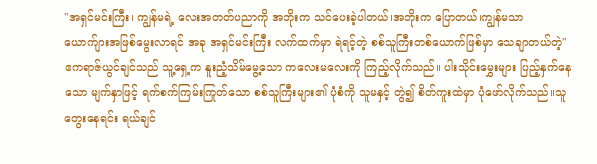"အရှင်မင်းကြီး၊ ကျွန်မရဲ့ လေးအတတ်ပညာကို အဘိုးက သင်ပေးခဲ့ပါတယ်၊အဘိုးက ပြောတယ်၊ကျွန်မသာ ယောက်ျားအဖြစ်မွေးလာရင် အခု အရှင်မင်းကြီး လက်ထက်မှာ ရဲရင့်တဲ့ စစ်သူကြီးတစ်ယောက်ဖြစ်မှာ သေချာတယ်တဲ့"
ဧကရာဇ်ယွင်ချင်သည် သူ့ရှေ့က နူးညံ့သိမ်မွေ့သော ကလေးမလေးကို ကြည့်လိုက်သည်။ ပါးသိုင်းမွှေးများ ပြည့်နှက်နေသော မျက်နှာဖြင့် ရက်စက်ကြမ်းကြုတ်သော စစ်သူကြီးများ၏ ပုံစံကို သူမနှင့် တွဲ၍ စိတ်ကူးထဲမှာ ပုံဖော်လိုက်သည်။သူ တွေးနေရင်း ရယ်ချင်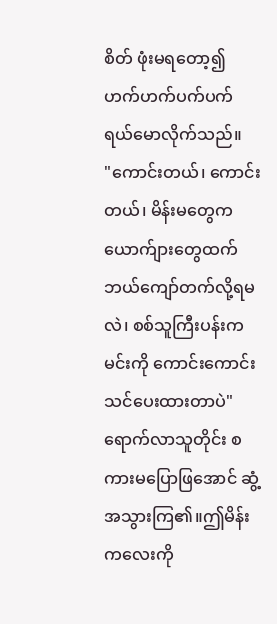စိတ် ဖုံးမရတော့၍ ဟက်ဟက်ပက်ပက် ရယ်မောလိုက်သည်။
"ကောင်းတယ်၊ ကောင်းတယ်၊ မိန်းမတွေက ယောက်ျားတွေထက် ဘယ်ကျော်တက်လို့ရမလဲ၊ စစ်သူကြီးပန်းက မင်းကို ကောင်းကောင်းသင်ပေးထားတာပဲ"
ရောက်လာသူတိုင်း စကားမပြောဖြအောင် ဆွံ့အသွားကြ၏။ဤမိန်းကလေးကို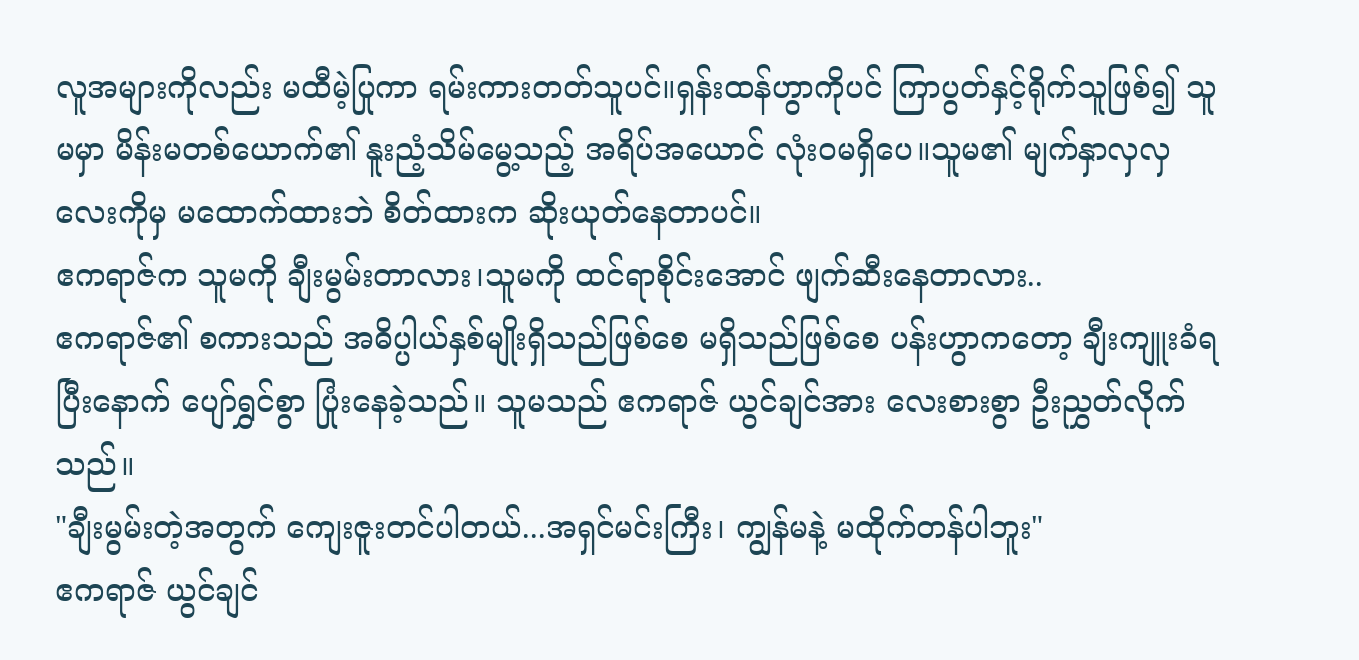လူအများကိုလည်း မထီမဲ့ပြုကာ ရမ်းကားတတ်သူပင်။ရှန်းထန်ဟွာကိုပင် ကြာပွတ်နှင့်ရိုက်သူဖြစ်၍ သူမမှာ မိန်းမတစ်ယောက်၏ နူးညံ့သိမ်မွေ့သည့် အရိပ်အယောင် လုံးဝမရှိပေ။သူမ၏ မျက်နှာလှလှလေးကိုမှ မထောက်ထားဘဲ စိတ်ထားက ဆိုးယုတ်နေတာပင်။
ဧကရာဇ်က သူမကို ချီးမွမ်းတာလား၊သူမကို ထင်ရာစိုင်းအောင် ဖျက်ဆီးနေတာလား..
ဧကရာဇ်၏ စကားသည် အဓိပ္ပါယ်နှစ်မျိုးရှိသည်ဖြစ်စေ မရှိသည်ဖြစ်စေ ပန်းဟွာကတော့ ချီးကျူးခံရပြီးနောက် ပျော်ရွှင်စွာ ပြုံးနေခဲ့သည်။ သူမသည် ဧကရာဇ် ယွင်ချင်အား လေးစားစွာ ဦးညွှတ်လိုက်သည်။
"ချီးမွမ်းတဲ့အတွက် ကျေးဇူးတင်ပါတယ်...အရှင်မင်းကြီး၊ ကျွန်မနဲ့ မထိုက်တန်ပါဘူး"
ဧကရာဇ် ယွင်ချင်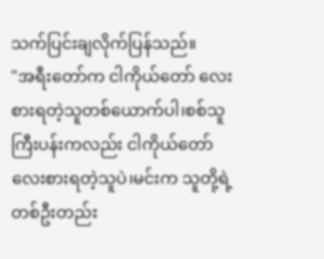သက်ပြင်းချလိုက်ပြန်သည်။
"အရီးတော်က ငါကိုယ်တော် လေးစားရတဲ့သူတစ်ယောက်ပါ၊စစ်သူကြီးပန်းကလည်း ငါကိုယ်တော် လေးစားရတဲ့သူပဲ၊မင်းက သူတို့ရဲ့ တစ်ဦးတည်း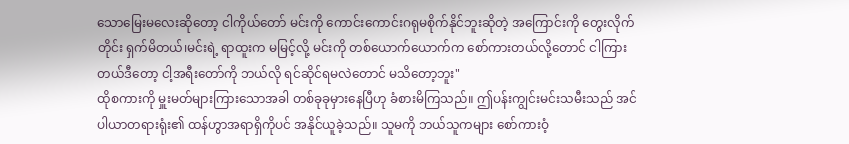သောမြေးမလေးဆိုတော့ ငါကိုယ်တော် မင်းကို ကောင်းကောင်းဂရုမစိုက်နိုင်ဘူးဆိုတဲ့ အကြောင်းကို တွေးလိုက်တိုင်း ရှက်မိတယ်၊မင်းရဲ့ ရာထူးက မမြင့်လို့ မင်းကို တစ်ယောက်ယောက်က စော်ကားတယ်လို့တောင် ငါကြားတယ်ဒီတော့ ငါ့အရီးတော်ကို ဘယ်လို ရင်ဆိုင်ရမလဲတောင် မသိတော့ဘူး"
ထိုစကားကို မှူးမတ်များကြားသောအခါ တစ်ခုခုမှားနေပြီဟု ခံစားမိကြသည်။ ဤပန်းကျွင်းမင်းသမီးသည် အင်ပါယာတရားရုံး၏ ထန်ဟွာအရာရှိကိုပင် အနိုင်ယူခဲ့သည်။ သူမကို ဘယ်သူကများ စော်ကားဝံ့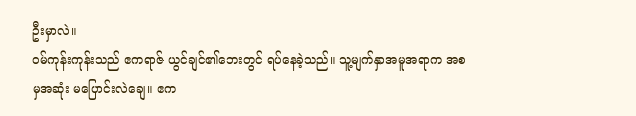ဦးမှာလဲ။
ဝမ်ကုန်းကုန်းသည် ဧကရာဇ် ယွင်ချင်၏ဘေးတွင် ရပ်နေခဲ့သည်။ သူ့မျက်နှာအမူအရာက အစမှအဆုံး မပြောင်းလဲချေ။ ဧက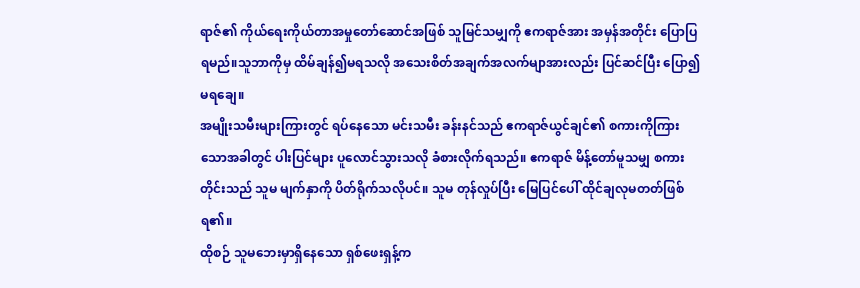ရာဇ်၏ ကိုယ်ရေးကိုယ်တာအမှုတော်ဆောင်အဖြစ် သူမြင်သမျှကို ဧကရာဇ်အား အမှန်အတိုင်း ပြောပြရမည်။သူဘာကိုမှ ထိမ်ချန်၍မရသလို အသေးစိတ်အချက်အလက်မျာအားလည်း ပြင်ဆင်ပြီး ပြော၍မရချေ။
အမျိုးသမီးများကြားတွင် ရပ်နေသော မင်းသမီး ခန်းနင်သည် ဧကရာဇ်ယွင်ချင်၏ စကားကိုကြားသောအခါတွင် ပါးပြင်များ ပူလောင်သွားသလို ခံစားလိုက်ရသည်။ ဧကရာဇ် မိန့်တော်မူသမျှ စကားတိုင်းသည် သူမ မျက်နှာကို ပိတ်ရိုက်သလိုပင်။ သူမ တုန်လှုပ်ပြီး မြေပြင်ပေါ် ထိုင်ချလုမတတ်ဖြစ်ရ၏။
ထိုစဉ် သူမဘေးမှာရှိနေသော ရှစ်ဖေးရှန့်က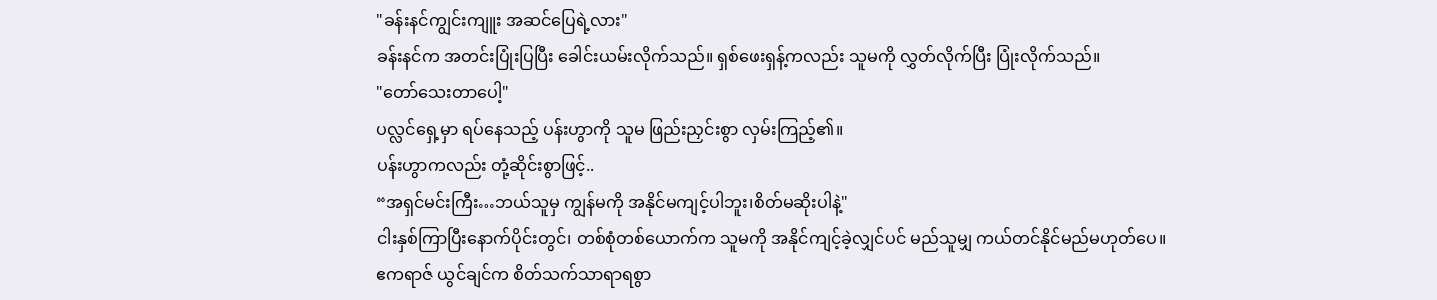"ခန်းနင်ကျွင်းကျူး အဆင်ပြေရဲ့လား"
ခန်းနင်က အတင်းပြုံးပြပြီး ခေါင်းယမ်းလိုက်သည်။ ရှစ်ဖေးရှန့်ကလည်း သူမကို လွှတ်လိုက်ပြီး ပြုံးလိုက်သည်။
"တော်သေးတာပေါ့"
ပလ္လင်ရှေ့မှာ ရပ်နေသည့် ပန်းဟွာကို သူမ ဖြည်းညှင်းစွာ လှမ်းကြည့်၏။
ပန်းဟွာကလည်း တုံ့ဆိုင်းစွာဖြင့်..
“အရှင်မင်းကြီး…ဘယ်သူမှ ကျွန်မကို အနိုင်မကျင့်ပါဘူး၊စိတ်မဆိုးပါနဲ့"
ငါးနှစ်ကြာပြီးနောက်ပိုင်းတွင်၊ တစ်စုံတစ်ယောက်က သူမကို အနိုင်ကျင့်ခဲ့လျှင်ပင် မည်သူမျှ ကယ်တင်နိုင်မည်မဟုတ်ပေ။
ဧကရာဇ် ယွင်ချင်က စိတ်သက်သာရာရစွာ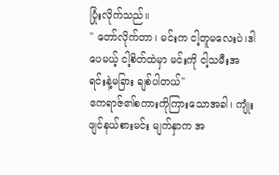ပြုံးလိုက်သည်။
" တော်လိုက်တာ၊ မင်းက ငါ့တူမလေးပဲ၊ဒါပေမယ့် ငါ့စိတ်ထဲမှာ မင်းကို ငါ့သမီးအရင်းနဲ့မခြား ချစ်ပါတယ်"
ဧကရာဇ်၏စကားကိုကြားသောအခါ၊ ကျုံးဖျင်နယ်စားမင်း မျက်နှာက အ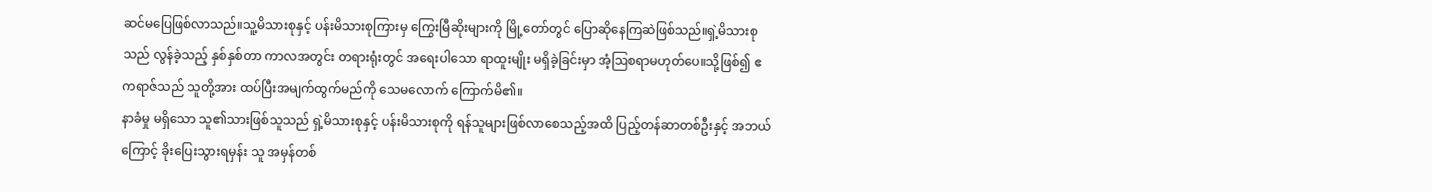ဆင်မပြေဖြစ်လာသည်။သူ့မိသားစုနှင့် ပန်းမိသားစုကြားမှ ကြွေးမြီဆိုးများကို မြို့တော်တွင် ပြောဆိုနေကြဆဲဖြစ်သည်။ရှဲ့မိသားစုသည် လွန်ခဲ့သည့် နှစ်နှစ်တာ ကာလအတွင်း တရားရုံးတွင် အရေးပါသော ရာထူးမျိုး မရှိခဲ့ခြင်းမှာ အံ့ဩစရာမဟုတ်ပေ။သို့ဖြစ်၍ ဧကရာဇ်သည် သူတို့အား ထပ်ပြီးအမျက်ထွက်မည်ကို သေမလောက် ကြောက်မိ၏။
နာခံမှု မရှိသော သူ၏သားဖြစ်သူသည် ရှဲ့မိသားစုနှင့် ပန်းမိသားစုကို ရန်သူများဖြစ်လာစေသည့်အထိ ပြည့်တန်ဆာတစ်ဦးနှင့် အဘယ်ကြောင့် ခိုးပြေးသွားရမှန်း သူ အမှန်တစ်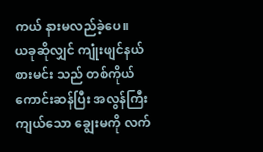ကယ် နားမလည်ခဲ့ပေ။
ယခုဆိုလျှင် ကျုံးဖျင်နယ်စားမင်း သည် တစ်ကိုယ်ကောင်းဆန်ပြီး အလွန်ကြီးကျယ်သော ချွေးမကို လက်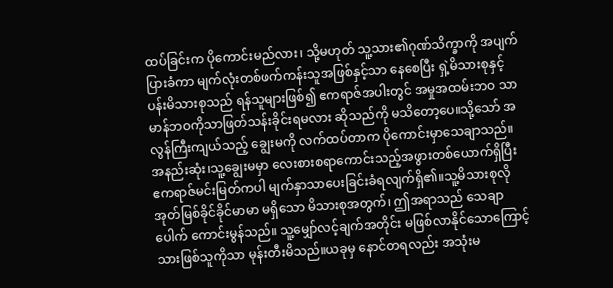ထပ်ခြင်းက ပိုကောင်းမည်လား၊ သို့မဟုတ် သူ့သား၏ဂုဏ်သိက္ခာကို အပျက်ပြားခံကာ မျက်လုံးတစ်ဖက်ကန်းသူအဖြစ်နှင့်သာ နေစေပြီး ရှဲ့မိသားစုနှင့် ပန်းမိသားစုသည် ရန်သူများဖြစ်၍ ဧကရာဇ်အပါးတွင် အမှုအထမ်းဘဝ သာမာန်ဘဝကိုသာဖြတ်သန်းခိုင်းရမလား ဆိုသည်ကို မသိတော့ပေ။သို့သော် အလွန်ကြီးကျယ်သည့် ချွေးမကို လက်ထပ်တာက ပိုကောင်းမှာသေချာသည်။
အနည်းဆုံး၊သူ့ချွေးမမှာ လေးစားစရာကောင်းသည့်အဖွားတစ်ယောက်ရှိပြီး ဧကရာဇ်မင်းမြတ်ကပါ မျက်နှာသာပေးခြင်းခံရလျက်ရှိ၏။သူ့မိသားစုလို အုတ်မြစ်ခိုင်ခိုင်မာမာ မရှိသော မိသားစုအတွက်၊ ဤအရာသည် သေချာပေါက် ကောင်းမွန်သည်။ သူ့မျှော်လင့်ချက်အတိုင်း မဖြစ်လာနိုင်သောကြောင့် သားဖြစ်သူကိုသာ မုန်းတီးမိသည်။ယခုမှ နောင်တရလည်း အသုံးမ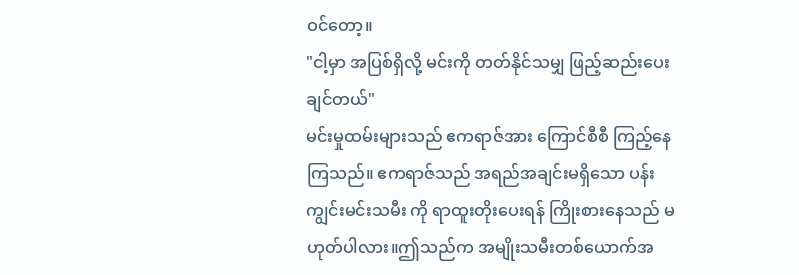ဝင်တော့။
"ငါ့မှာ အပြစ်ရှိလို့ မင်းကို တတ်နိုင်သမျှ ဖြည့်ဆည်းပေးချင်တယ်"
မင်းမှုထမ်းများသည် ဧကရာဇ်အား ကြောင်စီစီ ကြည့်နေကြသည်။ ဧကရာဇ်သည် အရည်အချင်းမရှိသော ပန်းကျွင်းမင်းသမီး ကို ရာထူးတိုးပေးရန် ကြိုးစားနေသည် မဟုတ်ပါလား။ဤသည်က အမျိုးသမီးတစ်ယောက်အ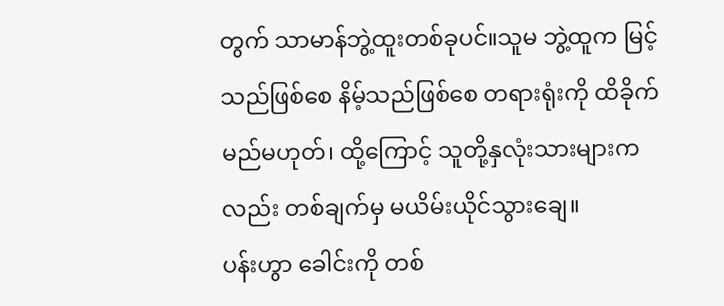တွက် သာမာန်ဘွဲ့ထူးတစ်ခုပင်။သူမ ဘွဲ့ထူက မြင့်သည်ဖြစ်စေ နိမ့်သည်ဖြစ်စေ တရားရုံးကို ထိခိုက်မည်မဟုတ်၊ ထို့ကြောင့် သူတို့နှလုံးသားများကလည်း တစ်ချက်မှ မယိမ်းယိုင်သွားချေ။
ပန်းဟွာ ခေါင်းကို တစ်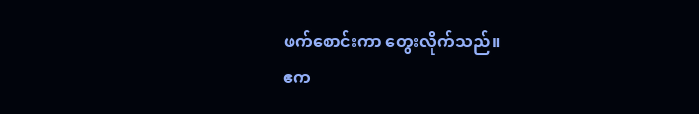ဖက်စောင်းကာ တွေးလိုက်သည်။
ဧက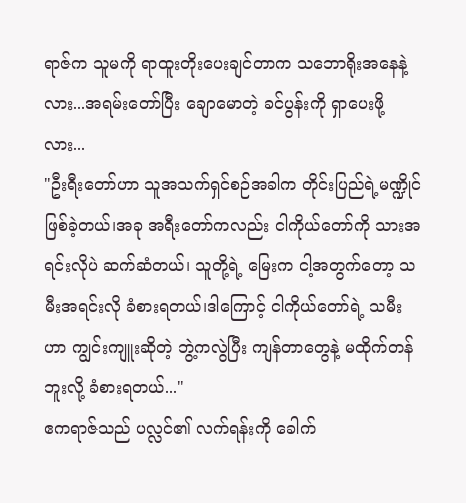ရာဇ်က သူမကို ရာထူးတိုးပေးချင်တာက သဘောရိုးအနေနဲ့လား...အရမ်းတော်ပြီး ချောမောတဲ့ ခင်ပွန်းကို ရှာပေးဖို့လား...
"ဦးရီးတော်ဟာ သူအသက်ရှင်စဉ်အခါက တိုင်းပြည်ရဲ့မဏ္ဍိုင်ဖြစ်ခဲ့တယ်၊အခု အရီးတော်ကလည်း ငါကိုယ်တော်ကို သားအရင်းလိုပဲ ဆက်ဆံတယ်၊ သူတို့ရဲ့ မြေးက ငါ့အတွက်တော့ သမီးအရင်းလို ခံစားရတယ်၊ဒါကြောင့် ငါကိုယ်တော်ရဲ့ သမီးဟာ ကျွင်းကျူးဆိုတဲ့ ဘွဲ့ကလွဲပြီး ကျန်တာတွေနဲ့ မထိုက်တန်ဘူးလို့ ခံစားရတယ်..."
ဧကရာဇ်သည် ပလ္လင်၏ လက်ရန်းကို ခေါက်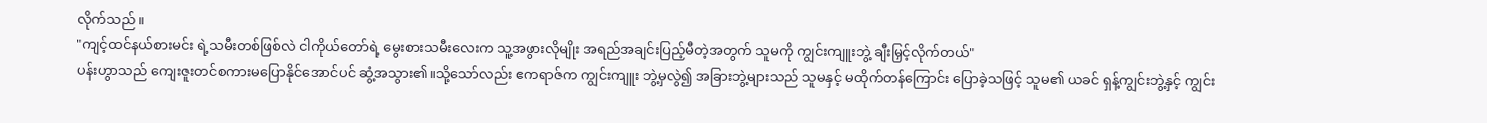လိုက်သည်။
"ကျင့်ထင်နယ်စားမင်း ရဲ့သမီးတစ်ဖြစ်လဲ ငါကိုယ်တော်ရဲ့ မွေးစားသမီးလေးက သူ့အဖွားလိုမျိုး အရည်အချင်းပြည့်မီတဲ့အတွက် သူမကို ကျွင်းကျူးဘွဲ့ ချီးမြှင့်လိုက်တယ်"
ပန်းဟွာသည် ကျေးဇူးတင်စကားမပြောနိုင်အောင်ပင် ဆွံ့အသွား၏။သို့သော်လည်း ဧကရာဇ်က ကျွင်းကျူး ဘွဲ့မှလွဲ၍ အခြားဘွဲ့များသည် သူမနှင့် မထိုက်တန်ကြောင်း ပြောခဲ့သဖြင့် သူမ၏ ယခင် ရှန့်ကျွင်းဘွဲ့နှင့် ကျွင်း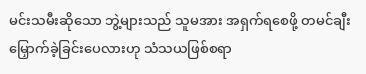မင်းသမီးဆိုသော ဘွဲ့များသည် သူမအား အရှက်ရစေဖို့ တမင်ချီးမြှောက်ခဲ့ခြင်းပေလားဟု သံသယဖြစ်စရာ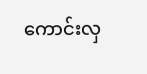ကောင်းလှ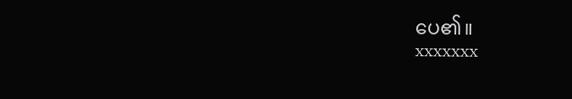ပေ၏။
xxxxxxx